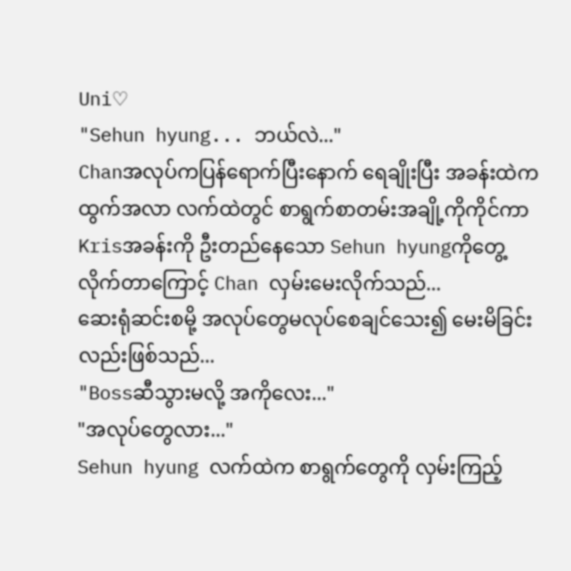Uni♡
"Sehun hyung... ဘယ်လဲ..."
Chanအလုပ်ကပြန်ရောက်ပြီးနောက် ရေချိုးပြီး အခန်းထဲက ထွက်အလာ လက်ထဲတွင် စာရွက်စာတမ်းအချို့ကိုကိုင်ကာ Krisအခန်းကို ဦးတည်နေသော Sehun hyungကိုတွေ့လိုက်တာကြောင့် Chan လှမ်းမေးလိုက်သည်...
ဆေးရုံဆင်းစမို့ အလုပ်တွေမလုပ်စေချင်သေး၍ မေးမိခြင်းလည်းဖြစ်သည်...
"Bossဆီသွားမလို့ အကိုလေး..."
"အလုပ်တွေလား..."
Sehun hyung လက်ထဲက စာရွက်တွေကို လှမ်းကြည့်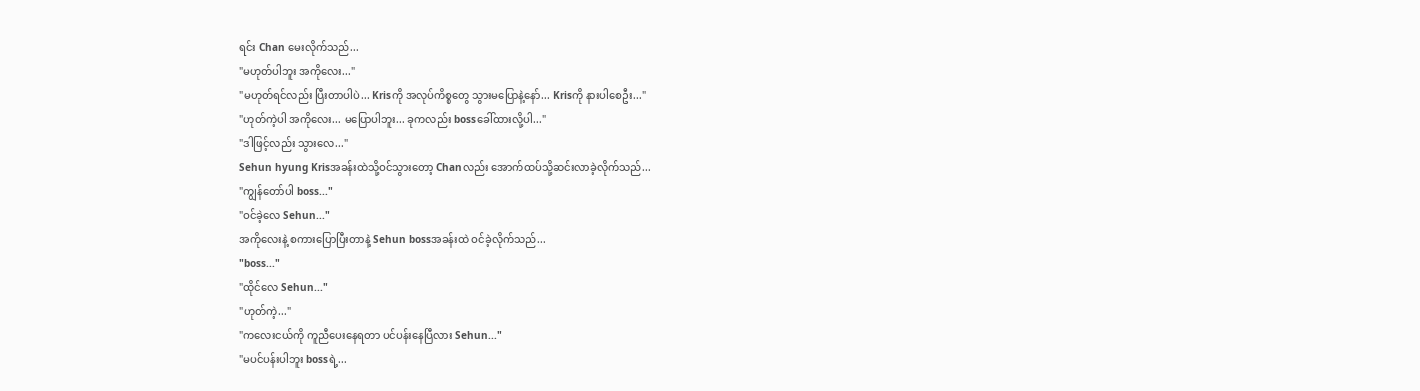ရင်း Chan မေးလိုက်သည်...
"မဟုတ်ပါဘူး အကိုလေး..."
"မဟုတ်ရင်လည်း ပြီးတာပါပဲ... Krisကို အလုပ်ကိစ္စတွေ သွားမပြောနဲ့နော်... Krisကို နားပါစေဦး..."
"ဟုတ်ကဲ့ပါ အကိုလေး... မပြောပါဘူး... ခုကလည်း bossခေါ်ထားလို့ပါ..."
"ဒါဖြင့်လည်း သွားလေ..."
Sehun hyung Krisအခန်းထဲသို့ဝင်သွားတော့ Chanလည်း အောက်ထပ်သို့ဆင်းလာခဲ့လိုက်သည်...
"ကျွန်တော်ပါ boss..."
"ဝင်ခဲ့လေ Sehun..."
အကိုလေးနဲ့ စကားပြောပြီးတာနဲ့ Sehun bossအခန်းထဲ ဝင်ခဲ့လိုက်သည်...
"boss..."
"ထိုင်လေ Sehun..."
"ဟုတ်ကဲ့..."
"ကလေးငယ်ကို ကူညီပေးနေရတာ ပင်ပန်းနေပြီလား Sehun..."
"မပင်ပန်းပါဘူး bossရဲ့...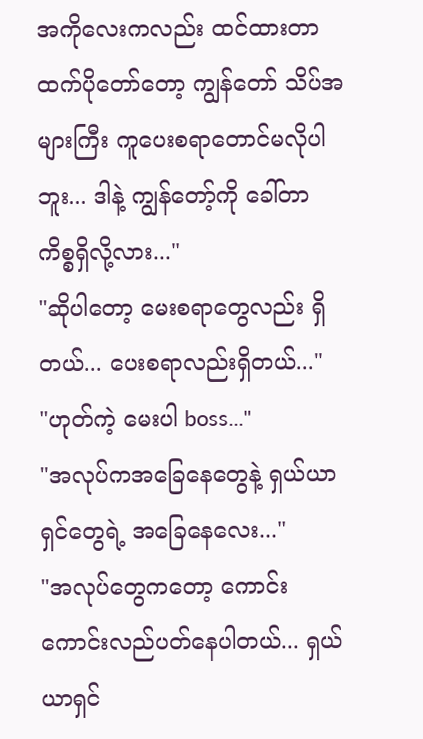အကိုလေးကလည်း ထင်ထားတာထက်ပိုတော်တော့ ကျွန်တော် သိပ်အများကြီး ကူပေးစရာတောင်မလိုပါဘူး... ဒါနဲ့ ကျွန်တော့်ကို ခေါ်တာ ကိစ္စရှိလို့လား..."
"ဆိုပါတော့ မေးစရာတွေလည်း ရှိတယ်... ပေးစရာလည်းရှိတယ်..."
"ဟုတ်ကဲ့ မေးပါ boss..."
"အလုပ်ကအခြေနေတွေနဲ့ ရှယ်ယာရှင်တွေရဲ့ အခြေနေလေး..."
"အလုပ်တွေကတော့ ကောင်းကောင်းလည်ပတ်နေပါတယ်... ရှယ်ယာရှင်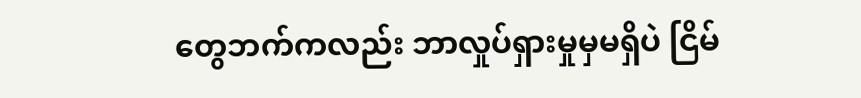တွေဘက်ကလည်း ဘာလှုပ်ရှားမှုမှမရှိပဲ ငြိမ်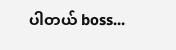ပါတယ် boss...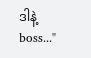ဒါနဲ့ boss..."